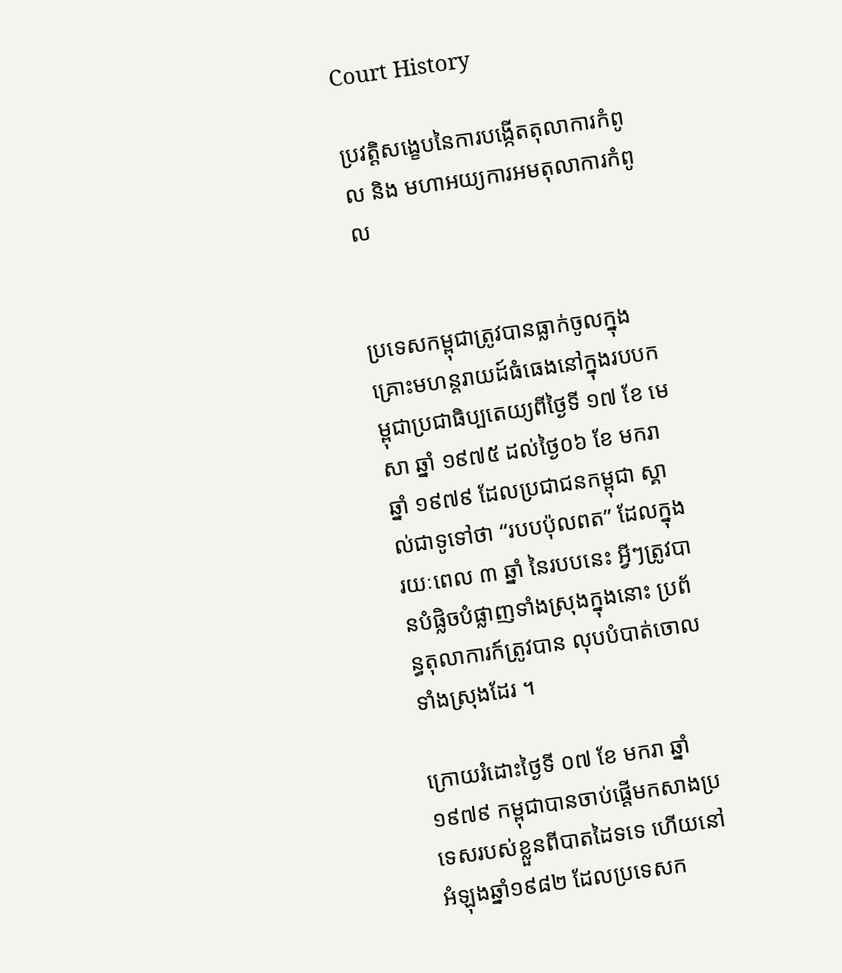Court History

ប្រវត្តិសង្ខេបនៃការបង្កើតតុលាការកំពូល និង មហាអយ្យការអមតុលាការកំពូល


ប្រទេសកម្ពុជាត្រូវបានធ្លាក់ចូលក្នុងគ្រោះមហន្តរាយដ៍ធំធេងនៅក្នុងរបបកម្ពុជាប្រជាធិប្បតេយ្យពីថ្ងៃទី ១៧ ខែ មេសា ឆ្នាំ ១៩៧៥ ដល់ថ្ងៃ០៦ ខែ មករា ឆ្នាំ ១៩៧៩ ដែលប្រជាជនកម្ពុជា ស្គាល់ជាទូទៅថា “របបប៉ុលពត” ដែលក្នុងរយៈពេល ៣ ឆ្នាំ នៃរបបនេះ អ្វីៗត្រូវបានបំផ្លិចបំផ្លាញទាំងស្រុងក្នុងនោះ ប្រព័ន្ធតុលាការក៍ត្រូវបាន លុបបំបាត់ចោលទាំងស្រុងដែរ ។

ក្រោយរំដោះថ្ងៃទី ០៧ ខែ មករា ឆ្នាំ ១៩៧៩ កម្ពុជាបានចាប់ផ្តើមកសាងប្រទេសរបស់ខ្លួនពីបាតដៃទទេ ហើយនៅអំឡុងឆ្នាំ១៩៨២ ដែលប្រទេសក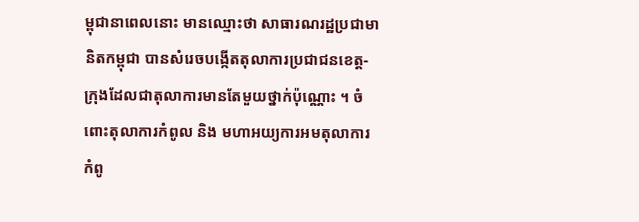ម្ពុជានាពេលនោះ មានឈ្មោះថា សាធារណរដ្ឋប្រជាមានិតកម្ពុជា បានសំរេចបង្កើតតុលាការប្រជាជនខេត្ត-ក្រុងដែលជាតុលាការមានតែមួយថ្នាក់ប៉ុណ្ណោះ ។ ចំពោះតុលាការកំពូល និង មហាអយ្យការអមតុលាការកំពូ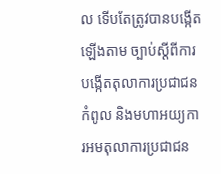ល ទើបតែត្រូវបានបង្កើតឡើងតាម ច្បាប់ស្តីពីការបង្កើតតុលាការប្រជាជនកំពូល និងមហាអយ្យការអមតុលាការប្រជាជន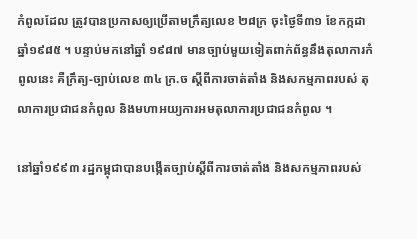កំពូលដែល ត្រូវបានប្រកាសឲ្យប្រើតាមក្រឹត្យលេខ ២៨ក្រ ចុះថ្ងៃទី៣១ ខែកក្កដា ឆ្នាំ១៩៨៥ ។ បន្ទាប់មកនៅឆ្នាំ ១៩៨៧ មានច្បាប់មួយទៀតពាក់ព័ន្ធនឹងតុលាការកំពូលនេះ គឺក្រឹត្យ-ច្បាប់លេខ ៣៤ ក្រ.ច ស្តីពីការចាត់តាំង និងសកម្មភាពរបស់ តុលាការប្រជាជនកំពូល និងមហាអយ្យការអមតុលាការប្រជាជនកំពូល ។

នៅឆ្នាំ១៩៩៣ រដ្ឋកម្ពុជាបានបង្កើតច្បាប់ស្តីពីការចាត់តាំង និងសកម្មភាពរបស់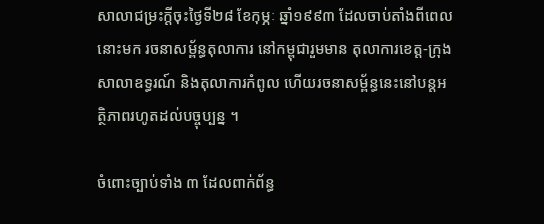សាលាជម្រះក្តីចុះថ្ងៃទី២៨ ខែកុម្ភៈ ឆ្នាំ១៩៩៣ ដែលចាប់តាំងពីពេលនោះមក រចនាសម្ព័ន្ធតុលាការ នៅកម្ពុជារួមមាន តុលាការខេត្ត-ក្រុង សាលាឧទ្ធរណ៍ និងតុលាការកំពូល ហើយរចនាសម្ព័ន្ធនេះនៅបន្តអត្ថិភាពរហូតដល់បច្ចុប្បន្ន ។

ចំពោះច្បាប់ទាំង ៣ ដែលពាក់ព័ន្ធ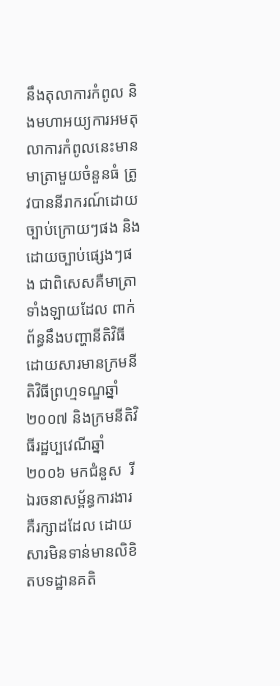នឹងតុលាការកំពូល និងមហាអយ្យការអមតុលាការកំពូលនេះមានមាត្រាមួយចំនួនធំ ត្រូវបាននីរាករណ៍ដោយច្បាប់ក្រោយៗផង និងដោយច្បាប់ផ្សេងៗផង ជាពិសេសគឺមាត្រាទាំងឡាយដែល ពាក់ព័ន្ធនឹងបញ្ហានីតិវិធី ដោយសារមានក្រមនីតិវិធីព្រហ្មទណ្ឌឆ្នាំ ២០០៧ និងក្រមនីតិវិធីរដ្ឋប្បវេណីឆ្នាំ ២០០៦ មកជំនួស  រីឯរចនាសម្ព័ន្ធការងារគឺរក្សាដដែល ដោយសារមិនទាន់មានលិខិតបទដ្ឋានគតិ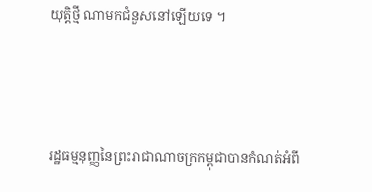យុត្តិថ្មី ណាមកជំនួសនៅឡើយទេ ។



រដ្ឋធម្មនុញ្ញនៃព្រះរាជាណាចក្រកម្ពុជាបានកំណត់អំពី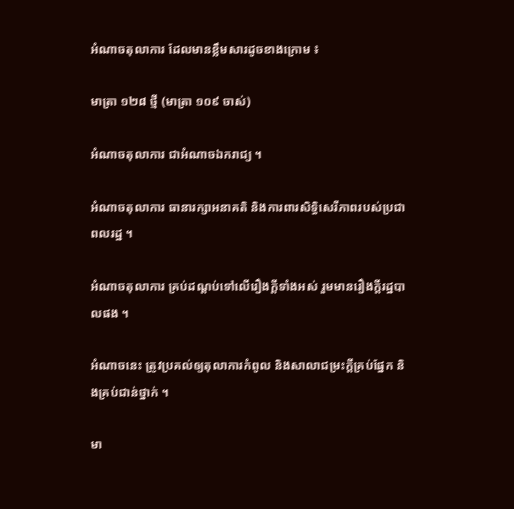អំណាចតុលាការ ដែលមានខ្លឹមសារដូចខាងក្រោម ៖

មាត្រា ១២៨ ថ្មី (មាត្រា ១០៩ ចាស់)

អំណាចតុលាការ ជាអំណាចឯករាជ្យ ។

អំណាចតុលាការ ធានារក្សាអនាគតិ និងការពារសិទ្ធិសេរីភាពរបស់ប្រជាពលរដ្ឋ ។

អំណាចតុលាការ គ្រប់ដណ្តប់ទៅលើរឿងក្តីទាំងអស់ រួមមានរឿងក្តីរដ្ឋបាលផង ។

អំណាចនេះ ត្រូវប្រគល់ឲ្យតុលាការកំពូល និងសាលាជម្រះក្តីគ្រប់ផ្នែក និងគ្រប់ជាន់ថ្នាក់ ។

មា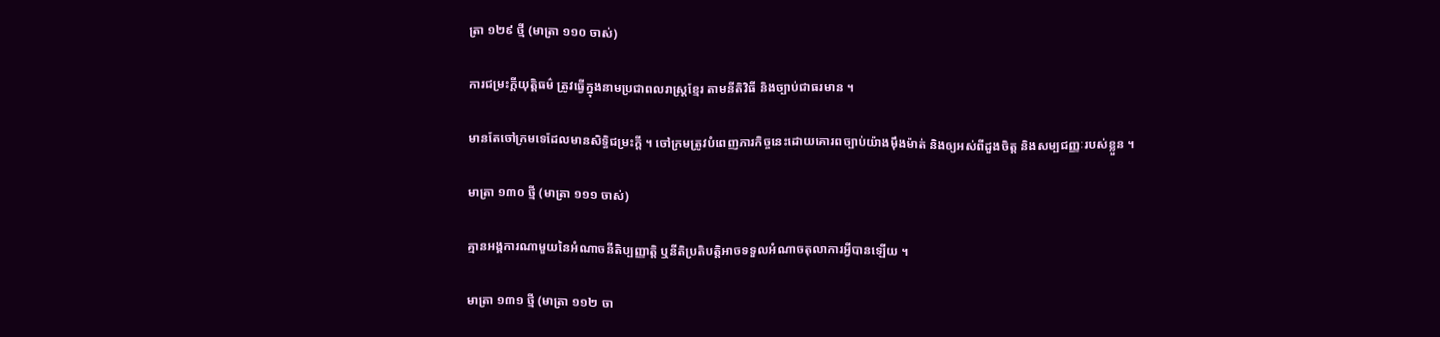ត្រា ១២៩ ថ្មី (មាត្រា ១១០ ចាស់)

ការជម្រះក្តីយុត្តិធម៌ ត្រូវធ្វើក្នុងនាមប្រជាពលរាស្រ្តខ្មែរ តាមនីតិវិធី និងច្បាប់ជាធរមាន ។

មានតែចៅក្រមទេដែលមានសិទ្ធិជម្រះក្តី ។ ចៅក្រមត្រូវបំពេញភារកិច្ចនេះដោយគោរពច្បាប់យ៉ាងម៉ឹងម៉ាត់ និងឲ្យអស់ពីដួងចិត្ត និងសម្បជញ្ញៈរបស់ខ្លួន ។

មាត្រា ១៣០ ថ្មី (មាត្រា ១១១ ចាស់)

គ្មានអង្គការណាមួយនៃអំណាចនីតិប្បញ្ញាត្តិ ឬនីតិប្រតិបត្តិអាចទទួលអំណាចតុលាការអ្វីបានឡើយ ។

មាត្រា ១៣១ ថ្មី (មាត្រា ១១២ ចា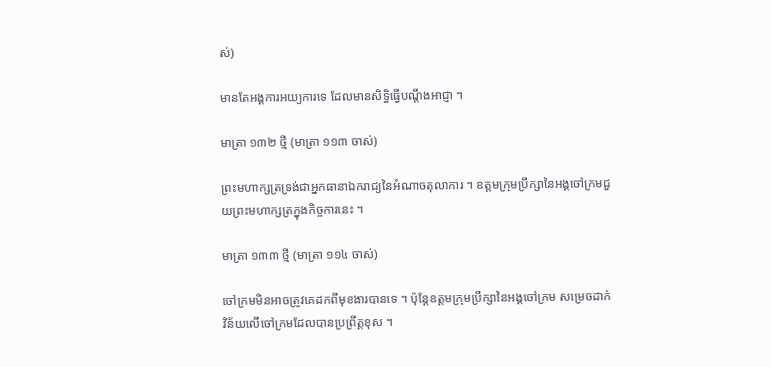ស់)

មានតែអង្គការអយ្យការទេ ដែលមានសិទ្ធិធ្វើបណ្តឹងអាជ្ញា ។

មាត្រា ១៣២ ថ្មី (មាត្រា ១១៣ ចាស់)

ព្រះមហាក្សត្រទ្រង់ជាអ្នកធានាឯករាជ្យនៃអំណាចតុលាការ ។ ឧត្តមក្រុមប្រឹក្សានៃអង្គចៅក្រមជួយព្រះមហាក្សត្រក្នុងកិច្ចការនេះ ។

មាត្រា ១៣៣ ថ្មី (មាត្រា ១១៤ ចាស់)

ចៅក្រមមិនអាចត្រូវគេដកពីមុខងារបានទេ ។ ប៉ុន្តែឧត្តមក្រុមប្រឹក្សានៃអង្គចៅក្រម សម្រេចដាក់វិន័យលើចៅក្រមដែលបានប្រព្រឹត្តខុស ។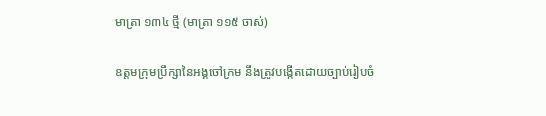មាត្រា ១៣៤ ថ្មី (មាត្រា ១១៥ ចាស់)

ឧត្តមក្រុមប្រឹក្សានៃអង្គចៅក្រម នឹងត្រូវបង្កើតដោយច្បាប់រៀបចំ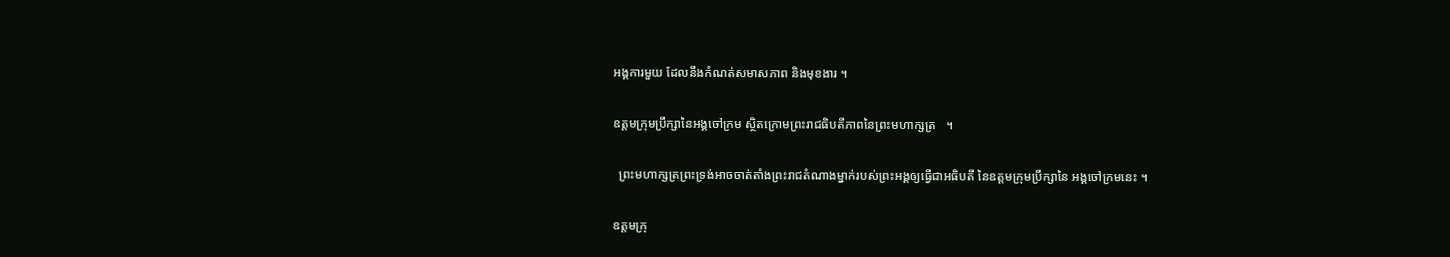អង្គការមួយ ដែលនឹងកំណត់សមាសភាព និងមុខងារ ។

ឧត្តមក្រុមប្រឹក្សានៃអង្គចៅក្រម ស្ថិតក្រោមព្រះរាជធិបតីភាពនៃព្រះមហាក្សត្រ   ។

  ព្រះមហាក្សត្រព្រះទ្រង់អាចចាត់តាំងព្រះរាជតំណាងម្នាក់របស់ព្រះអង្គឲ្យធ្វើជាអធិបតី នៃឧត្តមក្រុមប្រឹក្សានៃ អង្គចៅក្រមនេះ ។

ឧត្តមក្រុ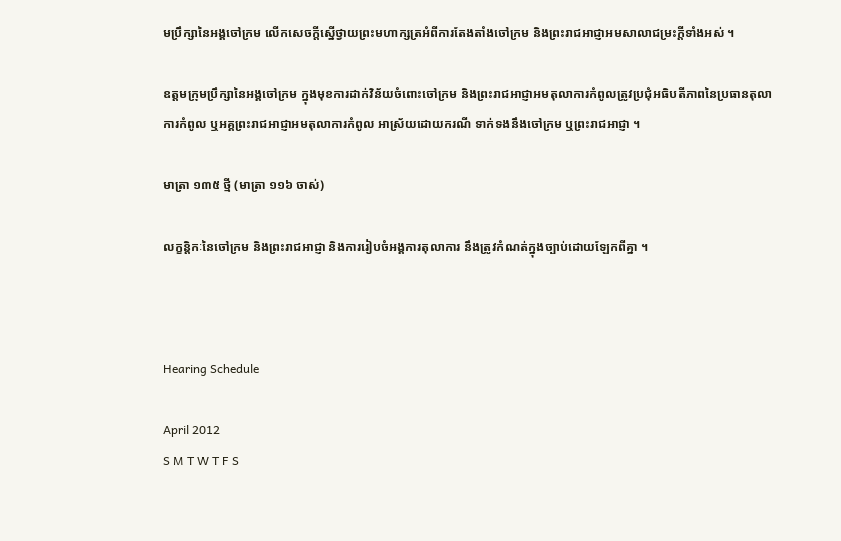មប្រឹក្សានៃអង្គចៅក្រម លើកសេចក្តីស្នើថ្វាយព្រះមហាក្សត្រអំពីការតែងតាំងចៅក្រម និងព្រះរាជអាជ្ញាអមសាលាជម្រះក្តីទាំងអស់ ។

ឧត្តមក្រុមប្រឹក្សានៃអង្គចៅក្រម ក្នុងមុខការដាក់វិន័យចំពោះចៅក្រម និងព្រះរាជអាជ្ញាអមតុលាការកំពូលត្រូវប្រជុំអធិបតីភាពនៃប្រធានតុលាការកំពូល ឬអគ្គព្រះរាជអាជ្ញាអមតុលាការកំពូល អាស្រ័យដោយករណី ទាក់ទងនឹងចៅក្រម ឬព្រះរាជអាជ្ញា ។

មាត្រា ១៣៥ ថ្មី (មាត្រា ១១៦ ចាស់)

លក្ខនិ្តកៈនៃចៅក្រម និងព្រះរាជអាជ្ញា និងការរៀបចំអង្គការតុលាការ នឹងត្រូវកំណត់ក្នុងច្បាប់ដោយឡែកពីគ្នា ។



Hearing Schedule

April 2012
S M T W T F S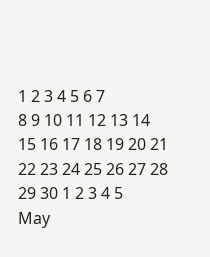1 2 3 4 5 6 7
8 9 10 11 12 13 14
15 16 17 18 19 20 21
22 23 24 25 26 27 28
29 30 1 2 3 4 5
May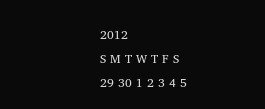2012
S M T W T F S
29 30 1 2 3 4 5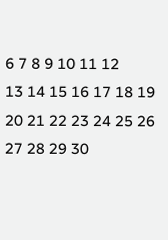6 7 8 9 10 11 12
13 14 15 16 17 18 19
20 21 22 23 24 25 26
27 28 29 30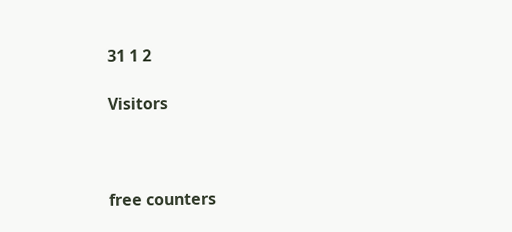31 1 2

Visitors



free counters